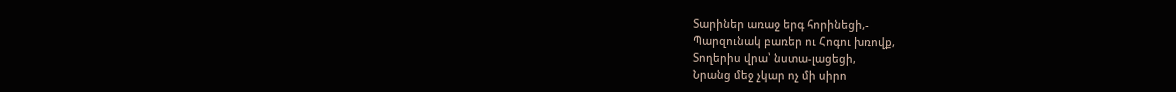Տարիներ առաջ երգ հորինեցի,-
Պարզունակ բառեր ու Հոգու խռովք,
Տողերիս վրա՝ նստա-լացեցի,
Նրանց մեջ չկար ոչ մի սիրո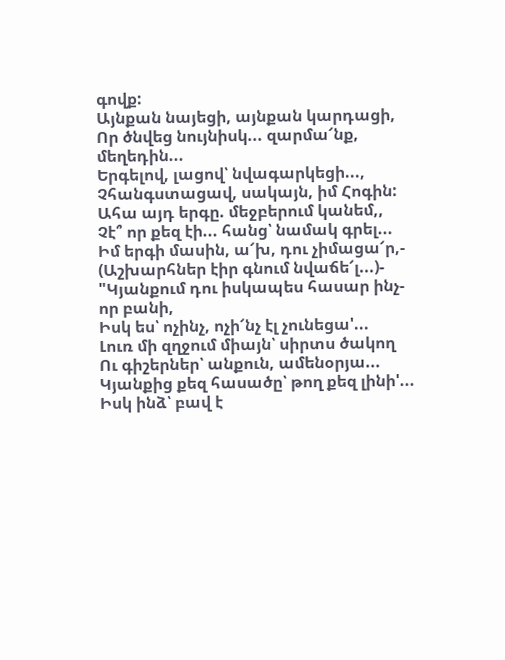գովք:
Այնքան նայեցի, այնքան կարդացի,
Որ ծնվեց նույնիսկ... զարմա՜նք, մեղեդին...
Երգելով, լացով՝ նվագարկեցի...,
Չհանգստացավ, սակայն, իմ Հոգին:
Ահա այդ երգը. մեջբերում կանեմ,,
Չէ՞ որ քեզ էի... հանց՝ նամակ գրել...
Իմ երգի մասին, ա՜խ, դու չիմացա՜ր,-
(Աշխարհներ էիր գնում նվաճե՜լ...)-
"Կյանքում դու իսկապես հասար ինչ-որ բանի,
Իսկ ես՝ ոչինչ, ոչի՜նչ էլ չունեցա'...
Լուռ մի զղջում միայն՝ սիրտս ծակող
Ու գիշերներ՝ անքուն, ամենօրյա...
Կյանքից քեզ հասածը՝ թող քեզ լինի'...
Իսկ ինձ՝ բավ է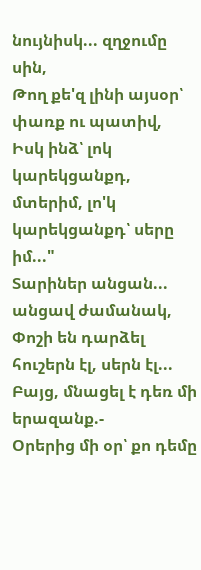նույնիսկ... զղջումը սին,
Թող քե'զ լինի այսօր՝ փառք ու պատիվ,
Իսկ ինձ՝ լոկ կարեկցանքդ, մտերիմ, լո'կ կարեկցանքդ՝ սերը իմ..."
Տարիներ անցան... անցավ ժամանակ,
Փոշի են դարձել հուշերն էլ, սերն էլ...
Բայց, մնացել է դեռ մի երազանք.-
Օրերից մի օր՝ քո դեմը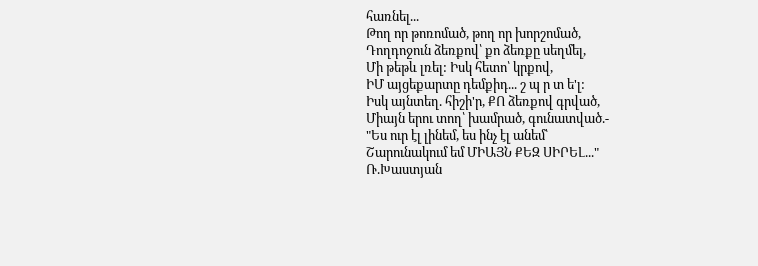հառնել...
Թող որ թոռոմած, թող որ խորշոմած,
Դողդոջուն ձեռքով՝ քո ձեռքը սեղմել,
Մի թեթև լռել: Իսկ հետո՝ կրքով,
ԻՄ այցեքարտը դեմքիդ... շ պ ր տ ե'լ:
Իսկ այնտեղ. հիշի'ր, ՔՈ ձեռքով գրված,
Միայն երու տող՝ խամրած, գունատված.-
"Ես ուր էլ լինեմ, ես ինչ էլ անեմ՝
Շարունակում եմ ՄԻԱՅՆ ՔԵԶ ՍԻՐԵԼ..."
Ռ.Խաստյան